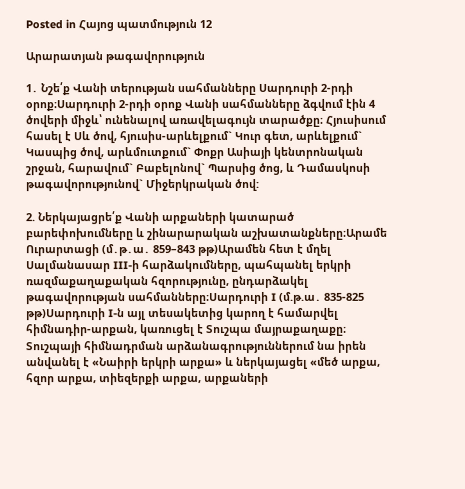Posted in Հայոց պատմություն 12

Արարատյան թագավորություն

1․ Նշե՛ք Վանի տերության սահմանները Սարդուրի 2-րդի օրոք։Սարդուրի 2-րդի օրոք Վանի սահմանները ձգվում էին 4 ծովերի միջև՝ ունենալով առավելագույն տարածքը։ Հյուսիսում հասել է Սև ծով, հյուսիս-արևելքում` Կուր գետ, արևելքում` Կասպից ծով, արևմուտքում` Փոքր Ասիայի կենտրոնական շրջան, հարավում` Բաբելոնով` Պարսից ծոց, և Դամասկոսի թագավորությունով` Միջերկրական ծով:

2. Ներկայացրե՛ք Վանի արքաների կատարած բարեփոխումները և շինարարական աշխատանքները։Արամե Ուրարտացի (մ․թ․ա․ 859–843 թթ)Արամեն հետ է մղել Սալմանասար III-ի հարձակումները, պահպանել երկրի ռազմաքաղաքական հզորությունը, ընդարձակել թագավորության սահմանները։Սարդուրի I (մ.թ.ա․ 835-825 թթ)Սարդուրի I-ն այլ տեսակետից կարող է համարվել հիմնադիր-արքան, կառուցել է Տուշպա մայրաքաղաքը։ Տուշպայի հիմնադրման արձանագրություններում նա իրեն անվանել է «Նաիրի երկրի արքա» և ներկայացել «մեծ արքա, հզոր արքա, տիեզերքի արքա, արքաների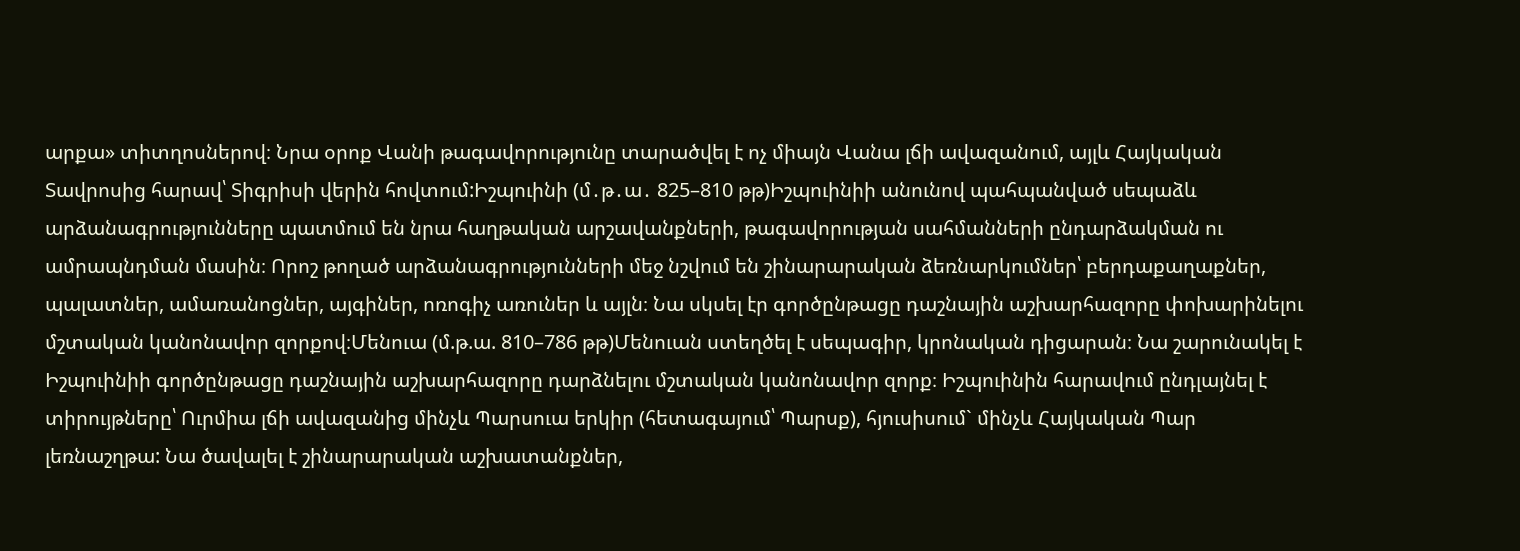արքա» տիտղոսներով։ Նրա օրոք Վանի թագավորությունը տարածվել է ոչ միայն Վանա լճի ավազանում, այլև Հայկական Տավրոսից հարավ՝ Տիգրիսի վերին հովտում:Իշպուինի (մ․թ․ա․ 825–810 թթ)Իշպուինիի անունով պահպանված սեպաձև արձանագրությունները պատմում են նրա հաղթական արշավանքների, թագավորության սահմանների ընդարձակման ու ամրապնդման մասին։ Որոշ թողած արձանագրությունների մեջ նշվում են շինարարական ձեռնարկումներ՝ բերդաքաղաքներ, պալատներ, ամառանոցներ, այգիներ, ոռոգիչ առուներ և այլն։ Նա սկսել էր գործընթացը դաշնային աշխարհազորը փոխարինելու մշտական կանոնավոր զորքով։Մենուա (մ.թ.ա. 810–786 թթ)Մենուան ստեղծել է սեպագիր, կրոնական դիցարան։ Նա շարունակել է Իշպուինիի գործընթացը դաշնային աշխարհազորը դարձնելու մշտական կանոնավոր զորք։ Իշպուինին հարավում ընդլայնել է տիրույթները՝ Ուրմիա լճի ավազանից մինչև Պարսուա երկիր (հետագայում՝ Պարսք), հյուսիսում` մինչև Հայկական Պար լեռնաշղթա: Նա ծավալել է շինարարական աշխատանքներ,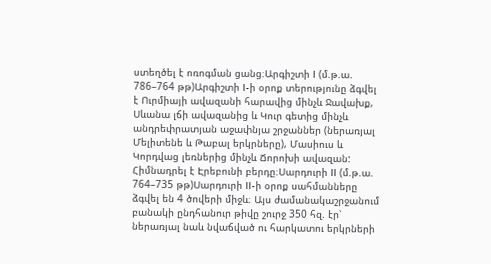ստեղծել է ոռոգման ցանց։Արգիշտի I (մ.թ.ա. 786–764 թթ)Արգիշտի I-ի օրոք տերությունը ձգվել է Ուրմիայի ավազանի հարավից մինչև Ջավախք, Սևանա լճի ավազանից և Կուր գետից մինչև անդրեփրատյան աջափնյա շրջաններ (ներառյալ Մելիտենե և Թաբալ երկրները), Մասիուս և Կորդվաց լեռներից մինչև Ճորոխի ավազան: Հիմնադրել է Էրեբունի բերդը։Սարդուրի II (մ.թ.ա. 764–735 թթ)Սարդուրի II-ի օրոք սահմանները ձգվել են 4 ծովերի միջև։ Այս ժամանակաշրջանում բանակի ընդհանուր թիվը շուրջ 350 հզ. էր՝ ներառյալ նաև նվաճված ու հարկատու երկրների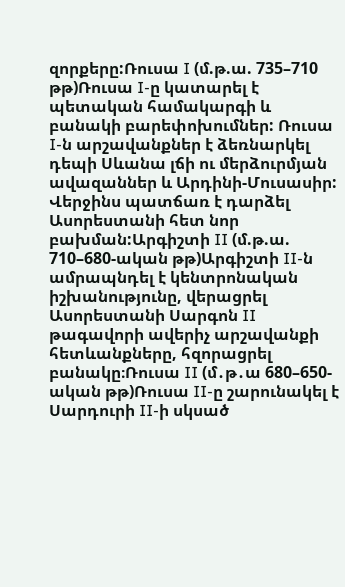զորքերը:Ռուսա I (մ.թ.ա. 735–710 թթ)Ռուսա I-ը կատարել է պետական համակարգի և բանակի բարեփոխումներ: Ռուսա I-ն արշավանքներ է ձեռնարկել դեպի Սևանա լճի ու մերձուրմյան ավազաններ և Արդինի-Մուսասիր: Վերջինս պատճառ է դարձել Ասորեստանի հետ նոր բախման:Արգիշտի II (մ.թ.ա. 710–680-ական թթ)Արգիշտի II-ն ամրապնդել է կենտրոնական իշխանությունը, վերացրել Ասորեստանի Սարգոն II թագավորի ավերիչ արշավանքի հետևանքները, հզորացրել բանակը։Ռուսա II (մ․թ․ա 680–650-ական թթ)Ռուսա II-ը շարունակել է Սարդուրի II-ի սկսած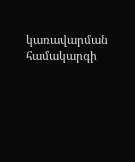կառավարման համակարգի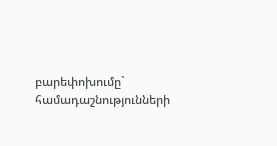բարեփոխումը` համադաշնությունների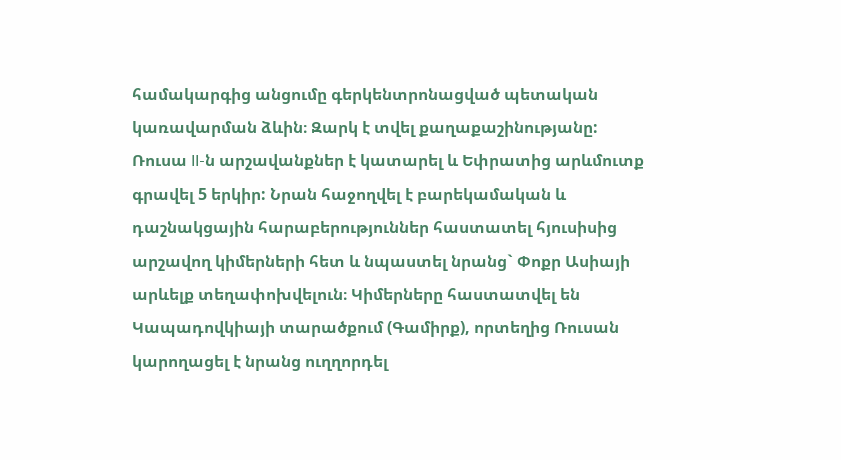համակարգից անցումը գերկենտրոնացված պետական կառավարման ձևին։ Զարկ է տվել քաղաքաշինությանը: Ռուսա II-ն արշավանքներ է կատարել և Եփրատից արևմուտք գրավել 5 երկիր: Նրան հաջողվել է բարեկամական և դաշնակցային հարաբերություններ հաստատել հյուսիսից արշավող կիմերների հետ և նպաստել նրանց` Փոքր Ասիայի արևելք տեղափոխվելուն։ Կիմերները հաստատվել են Կապադովկիայի տարածքում (Գամիրք), որտեղից Ռուսան կարողացել է նրանց ուղղորդել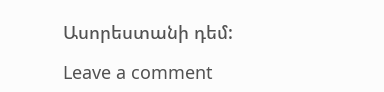Ասորեստանի դեմ:

Leave a comment